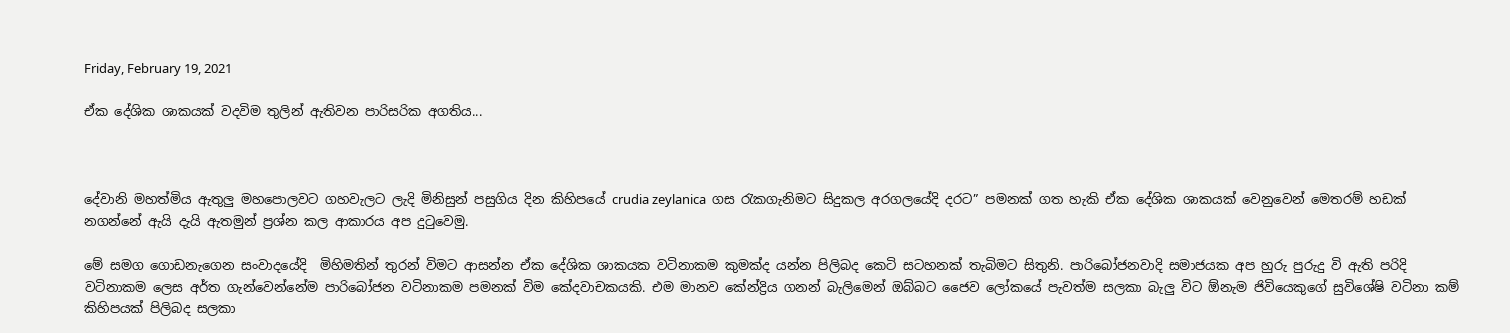Friday, February 19, 2021

ඒක දේශික ශාකයක් වදවිම තුලින් ඇතිවන පාරිසරික අගතිය...



දේවානි මහත්මිය ඇතුලු මහපොලවට ගහවැලට ලැදි මිනිසුන් පසුගිය දින කිහිපයේ crudia zeylanica  ගස රැකගැනිමට සිදුකල අරගලයේදි දරට” පමනක් ගත හැකි ඒක දේශික ශාකයක් වෙනුවෙන් මෙතරම් හඩක් නගන්නේ ඇයි දැයි ඇතමුන් ප්‍රශ්න කල ආකාරය අප දුටුවෙමු.

මේ සමග ගොඩනැගෙන සංවාදයේදි  මිහිමතින් තුරන් විමට ආසන්න ඒක දේශික ශාකයක වටිනාකම කුමක්ද යන්න පිලිබද කෙටි සටහනක් තැබිමට සිතුනි. පාරිබෝජනවාදි සමාජයක අප හුරු පුරුදු වි ඇති පරිදි වටිනාකම ලෙස අර්ත ගැන්වෙන්නේම පාරිබෝජන වටිනාකම පමනක් විම කේදවාචකයකි. එම මානව කේන්ද්‍රිය ගනන් බැලිමෙන් ඔබ්බට ජෛව ලෝකයේ පැවත්ම සලකා බැලු විට ඕනැම ජිවියෙකුගේ සුවිශේෂි වටිනා කම් කිහිපයක් පිලිබද සලකා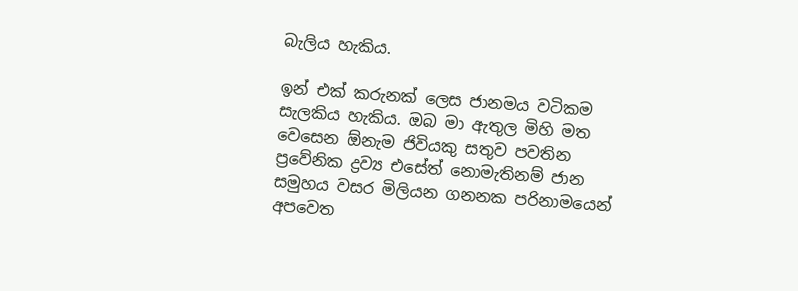බැලිය හැකිය.

ඉන් එක් කරුනක් ලෙස ජානමය වටිකම සැලකිය හැකිය. ඔබ මා ඇතුල මිහි මත වෙසෙන ඕනැම ජිවියකු සතුව පවතින ප්‍රවේනික ද්‍රව්‍ය එසේත් නොමැතිනම් ජාන සමුහය වසර මිලියන ගනනක පරිනාමයෙන් අපවෙත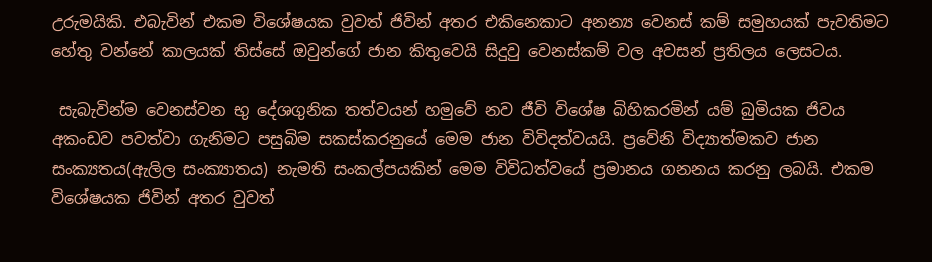උරුමයිකි. එබැවින් එකම විශේෂයක වුවත් ජිවින් අතර එකිනෙකාට අනන්‍ය වෙනස් කම් සමුහයක් පැවතිමට හේතු වන්නේ කාලයක් තිස්සේ ඔවුන්ගේ ජාන කිතුවෙයි සිදුවු වෙනස්කම් වල අවසන් ප්‍රතිලය ලෙසටය.

 සැබැවින්ම වෙනස්වන භු දේශගුනික තත්වයන් හමුවේ නව ජීවි විශේෂ බිහිකරමින් යම් බුමියක ජිවය අකංඩව පවත්වා ගැනිමට පසුබිම සකස්කරනුයේ මෙම ජාන විවිදත්වයයි. ප්‍රවේනි විද්‍යාත්මකව ජාන සංක්‍යතය(ඇලිල සංක්‍යාතය) නැමති සංකල්පයකින් මෙම විවිධත්වයේ ප්‍රමානය ගනනය කරනු ලබයි. එකම විශේෂයක ජිවින් අතර වුවත්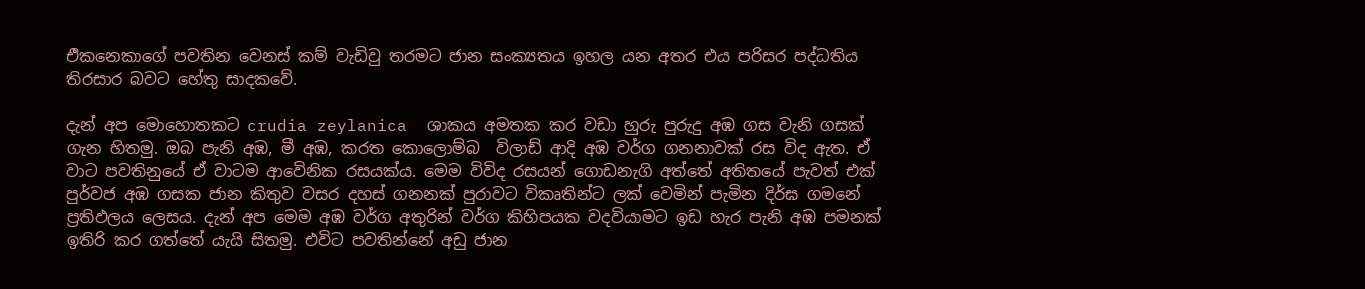එිකනෙකාගේ පවතින වෙනස් කම් වැඩිවු තරමට ජාන සංක්‍යතය ඉහල යන අතර එය පරිසර පද්ධතිය තිරසාර බවට හේතු සාදකවේ.

දැන් අප මොහොතකට crudia zeylanica  ශාකය අමතක කර වඩා හුරු පුරුදු අඹ ගස වැනි ගසක් ගැන හිතමු. ඔබ පැනි අඹ, මී අඹ, කරත කොලොම්බ  විලාඩ් ආදි අඹ වර්ග ගනනාවක් රස විද ඇත. ඒ වාට පවතිනුයේ ඒ වාටම ආවෙිනික රසයක්ය. මෙම විවිද රසයන් ගොඩනැගි අත්තේ අතිතයේ පැවත් එක් පුර්වජ අඹ ගසක ජාන කිතුව වසර දහස් ගනනක් පුරාවට විකෘතින්ට ලක් වෙමින් පැමින දිර්ඝ ගමනේ ප්‍රතිඵලය ලෙසය. දැන් අප මෙම අඹ වර්ග අතුරින් වර්ග කිහිපයක වදවියාමට ඉඩ හැර පැනි අඹ පමනක් ඉතිරි කර ගත්තේ යැයි සිතමු. එවිට පවතින්නේ අඩු ජාන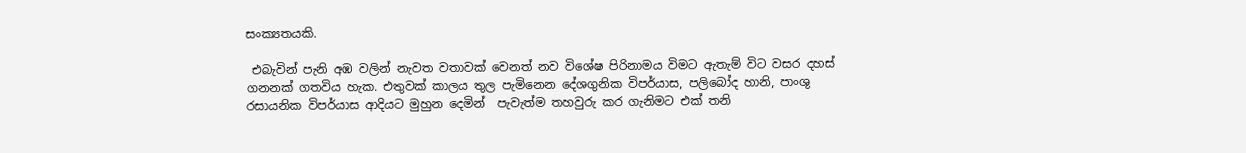සංක්‍යතයකි.

 එබැවින් පැනි අඹ වලින් නැවත වතාවක් වෙනත් නව විශේෂ පිරිනාමය විමට ඇතැම් විට වසර දහස් ගනනක් ගතවිය හැක. එතුවක් කාලය තුල පැමිනෙන දේශගුනික විපර්යාස, පලිබෝද හානි, පාංශු රසායනික විපර්යාස ආදියට මුහුන දෙමින්  පැවැත්ම තහවුරු කර ගැනිමට එක් තනි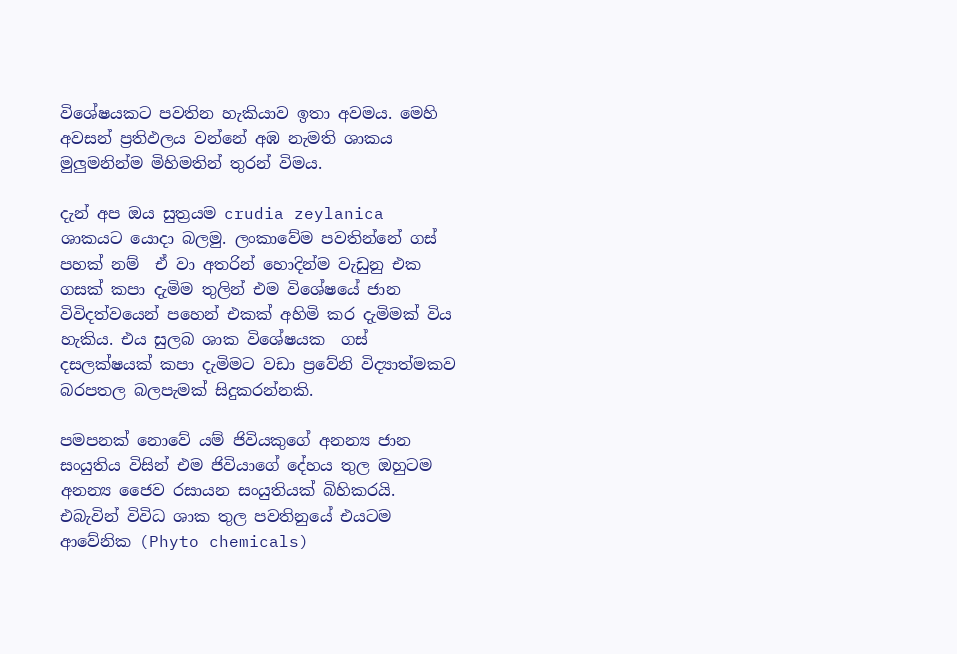විශේෂයකට පවතින හැකියාව ඉතා අවමය. මෙහි අවසන් ප්‍රතිඵලය වන්නේ අඹ නැමති ශාකය මුලුමනින්ම මිහිමතින් තුරන් විමය.

දැන් අප ඔය සුත්‍රයම crudia zeylanica  ශාකයට යොදා බලමු. ලංකාවේම පවතින්නේ ගස් පහක් නම්  ඒ වා අතරින් හොදින්ම වැඩුනු එක ගසක් කපා දැමිම තුලින් එම විශේෂයේ ජාන විවිදත්වයෙන් පහෙන් එකක් අහිමි කර දැමිමක් විය හැකිය. එය සුලබ ශාක විශේෂයක  ගස් දසලක්ෂයක් කපා දැමිමට වඩා ප්‍රවේනි විද්‍යාත්මකව බරපතල බලපැමක් සිදුකරන්නකි.

පමපනක් නොවේ යම් ජිවියකුගේ අනන්‍ය ජාන සංයුතිය විසින් එම ජිවියාගේ දේහය තුල ඔහුටම අනන්‍ය ජෛව රසායන සංයුතියක් බිහිකරයි. එබැවින් විවිධ ශාක තුල පවතිනුයේ එයටම ආවේනික (Phyto chemicals)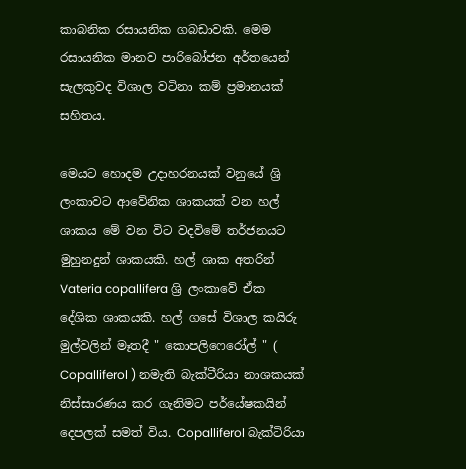කාබනික රසායනික ගබඩාවකි. මෙම රසායනික මානව පාරිබෝජන අර්තයෙන් සැලකුවද විශාල වටිනා කම් ප්‍රමානයක් සහිතය.

මෙයට හොදම උදාහරනයක් වනුයේ ශ්‍රි ලංකාවට ආවේනික ශාකයක් වන හල් ශාකය මේ වන විට වදවිමේ තර්ජනයට මුහුනදුන් ශාකයකි. හල් ශාක අතරින් Vateria copallifera ශ්‍රි ලංකාවේ ඒක දේශික ශාකයකි. හල් ගසේ විශාල කයිරු මුල්වලින් මෑතදී " කොපලිෆෙරෝල් " ( Copalliferol ) නමැති බැක්ටීරියා නාශකයක් නිස්සාරණය කර ගැනිමට පර්යේෂකයින් දෙපලක් සමත් විය. Copalliferol බැක්ටිරියා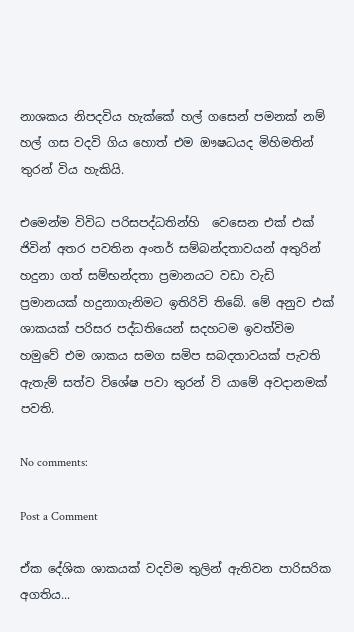නාශකය නිපදවිය හැක්කේ හල් ගසෙන් පමනක් නම් හල් ගස වදවි ගිය හොත් එම ඖෂධයද මිහිමතින් තුරන් විය හැකියි.

එමෙන්ම විවිධ පරිසපද්ධතින්හි  වෙසෙන එක් එක් ජිවින් අතර පවතින අංතර් සම්බන්දතාවයන් අතුරින් හදුනා ගත් සම්භන්දතා ප්‍රමානයට වඩා වැඩි ප්‍රමානයක් හදුනාගැනිමට ඉතිරිවි තිබේ. මේ අනුව එක් ශාකයක් පරිසර පද්ධතියෙන් සදහටම ඉවත්විම හමුවේ එම ශාකය සමග සමිප සබදතාවයක් පැවති ඇතැම් සත්ව විශේෂ පවා තුරන් වි යාමේ අවදානමක් පවති.

No comments:

Post a Comment

ඒක දේශික ශාකයක් වදවිම තුලින් ඇතිවන පාරිසරික අගතිය...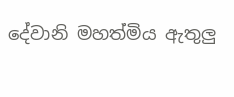දේවානි මහත්මිය ඇතුලු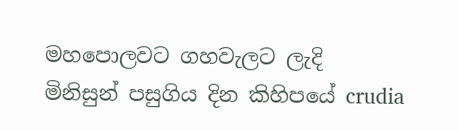මහපොලවට ගහවැලට ලැදි මිනිසුන් පසුගිය දින කිහිපයේ crudia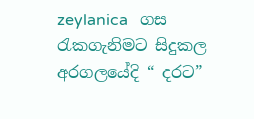zeylanica   ගස රැකගැනිමට සිදුකල අරගලයේදි “ දරට”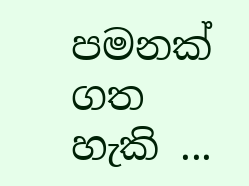පමනක් ගත හැකි ...